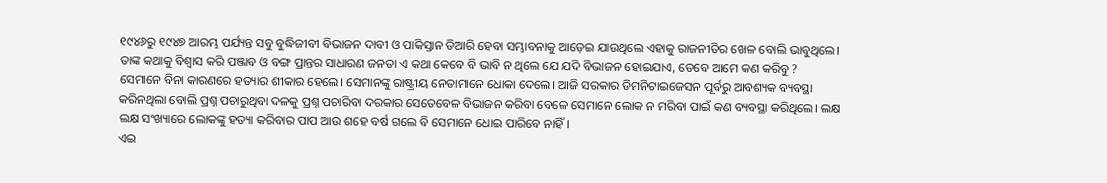୧୯୪୬ରୁ ୧୯୪୭ ଆରମ୍ଭ ପର୍ଯ୍ୟନ୍ତ ସବୁ ବୁଦ୍ଧିଜୀବୀ ବିଭାଜନ ଦାବୀ ଓ ପାକିସ୍ତାନ ତିଆରି ହେବା ସମ୍ଭାବନାକୁ ଆଡ଼େଇ ଯାଉଥିଲେ ଏହାକୁ ରାଜନୀତିର ଖେଳ ବୋଲି ଭାବୁଥିଲେ। ତାଙ୍କ କଥାକୁ ବିଶ୍ୱାସ କରି ପଞ୍ଜାବ ଓ ବଙ୍ଗ ପ୍ରାନ୍ତର ସାଧାରଣ ଜନତା ଏ କଥା କେବେ ବି ଭାବି ନ ଥିଲେ ଯେ ଯଦି ବିଭାଜନ ହୋଇଯାଏ, ତେବେ ଆମେ କଣ କରିବୁ ?
ସେମାନେ ବିନା କାରଣରେ ହତ୍ୟାର ଶୀକାର ହେଲେ। ସେମାନଙ୍କୁ ରାଷ୍ଟ୍ରୀୟ ନେତାମାନେ ଧୋକା ଦେଲେ। ଆଜି ସରକାର ଡିମନିଟାଇଜେସନ ପୂର୍ବରୁ ଆବଶ୍ୟକ ବ୍ୟବସ୍ଥା କରିନଥିଲା ବୋଲି ପ୍ରଶ୍ନ ପଚାରୁଥିବା ଦଳକୁ ପ୍ରଶ୍ନ ପଚାରିବା ଦରକାର ସେତେବେଳ ବିଭାଜନ କରିବା ବେଳେ ସେମାନେ ଲୋକ ନ ମରିବା ପାଇଁ କଣ ବ୍ୟବସ୍ଥା କରିଥିଲେ। ଲକ୍ଷ ଲକ୍ଷ ସଂଖ୍ୟାରେ ଲୋକଙ୍କୁ ହତ୍ୟା କରିବାର ପାପ ଆଉ ଶହେ ବର୍ଷ ଗଲେ ବି ସେମାନେ ଧୋଇ ପାରିବେ ନାହିଁ।
ଏଇ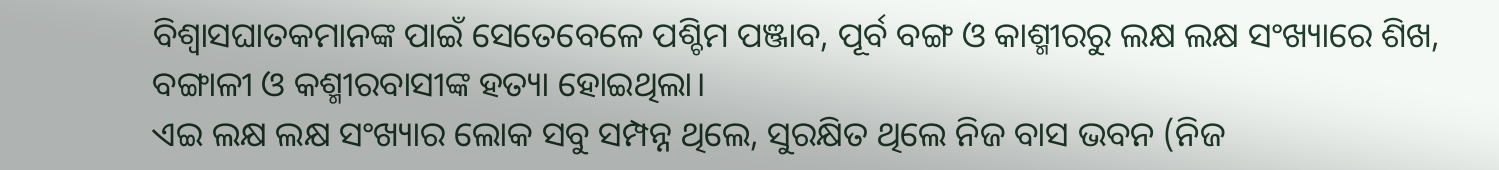ବିଶ୍ୱାସଘାତକମାନଙ୍କ ପାଇଁ ସେତେବେଳେ ପଶ୍ଚିମ ପଞ୍ଜାବ, ପୂର୍ବ ବଙ୍ଗ ଓ କାଶ୍ମୀରରୁ ଲକ୍ଷ ଲକ୍ଷ ସଂଖ୍ୟାରେ ଶିଖ, ବଙ୍ଗାଳୀ ଓ କଶ୍ମୀରବାସୀଙ୍କ ହତ୍ୟା ହୋଇଥିଲା।
ଏଇ ଲକ୍ଷ ଲକ୍ଷ ସଂଖ୍ୟାର ଲୋକ ସବୁ ସମ୍ପନ୍ନ ଥିଲେ, ସୁରକ୍ଷିତ ଥିଲେ ନିଜ ବାସ ଭବନ (ନିଜ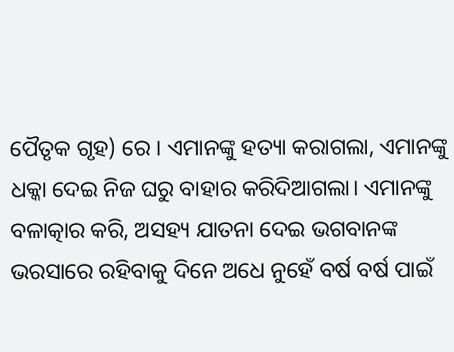ପୈତୃକ ଗୃହ) ରେ । ଏମାନଙ୍କୁ ହତ୍ୟା କରାଗଲା, ଏମାନଙ୍କୁ ଧକ୍କା ଦେଇ ନିଜ ଘରୁ ବାହାର କରିଦିଆଗଲା। ଏମାନଙ୍କୁ ବଳାତ୍କାର କରି, ଅସହ୍ୟ ଯାତନା ଦେଇ ଭଗବାନଙ୍କ ଭରସାରେ ରହିବାକୁ ଦିନେ ଅଧେ ନୁହେଁ ବର୍ଷ ବର୍ଷ ପାଇଁ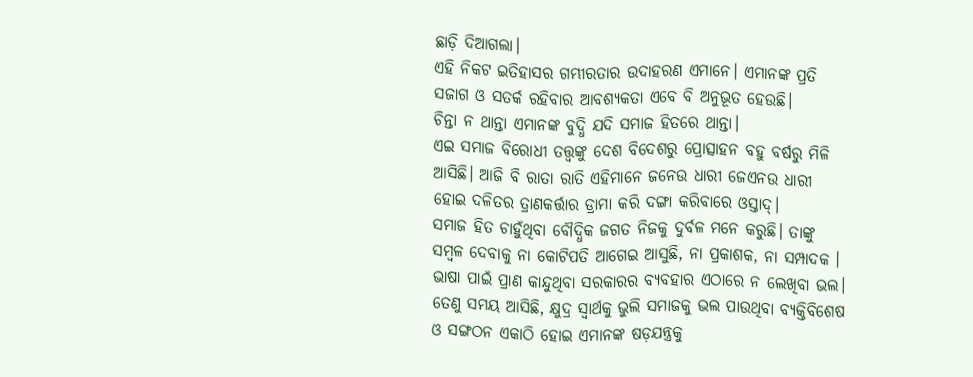ଛାଡ଼ି ଦିଆଗଲା।
ଏହି ନିକଟ ଇତିହାସର ଗମ୍ଭୀରତାର ଉଦାହରଣ ଏମାନେ। ଏମାନଙ୍କ ପ୍ରତି ସଜାଗ ଓ ସତର୍କ ରହିବାର ଆବଶ୍ୟକତା ଏବେ ବି ଅନୁଭୂତ ହେଉଛି।
ଚିନ୍ତା ନ ଥାନ୍ତା ଏମାନଙ୍କ ବୁଦ୍ଧି ଯଦି ସମାଜ ହିତରେ ଥାନ୍ତା।
ଏଇ ସମାଜ ବିରୋଧୀ ତତ୍ତ୍ୱଙ୍କୁ ଦେଶ ବିଦେଶରୁ ପ୍ରୋତ୍ସାହନ ବହୁ ବର୍ଷରୁ ମିଳି ଆସିଛି। ଆଜି ବି ରାତା ରାତି ଏହିମାନେ ଜନେଉ ଧାରୀ ଜେଏନଉ ଧାରୀ ହୋଇ ଦଳିତର ତ୍ରାଣକର୍ତ୍ତାର ଡ୍ରାମା କରି ଦଙ୍ଗା କରିବାରେ ଓସ୍ତାଦ୍।
ସମାଜ ହିତ ଚାହୁଁଥିବା ବୌଦ୍ଧିକ ଜଗତ ନିଜକୁ ଦୁର୍ବଳ ମନେ କରୁଛି। ତାଙ୍କୁ ସମ୍ବଳ ଦେବାକୁ ନା କୋଟିପତି ଆଗେଇ ଆସୁଛି, ନା ପ୍ରକାଶକ, ନା ସମ୍ପାଦକ । ଭାଷା ପାଇଁ ପ୍ରାଣ କାନ୍ଦୁଥିବା ସରକାରର ବ୍ୟବହାର ଏଠାରେ ନ ଲେଖିବା ଭଲ।
ତେଣୁ ସମୟ ଆସିଛି, କ୍ଷୁଦ୍ର ସ୍ୱାର୍ଥକୁ ଭୁଲି ସମାଜକୁ ଭଲ ପାଉଥିବା ବ୍ୟକ୍ତିବିଶେଷ ଓ ସଙ୍ଗଠନ ଏକାଠି ହୋଇ ଏମାନଙ୍କ ଷଡ଼ଯନ୍ତ୍ରକୁ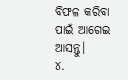ବିଫଳ କରିବା ପାଇଁ ଆଗେଇ ଆସନ୍ତୁ।
୪.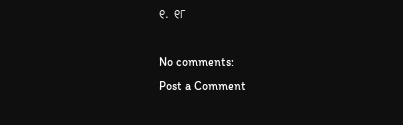୧. ୧୮

No comments:
Post a Comment